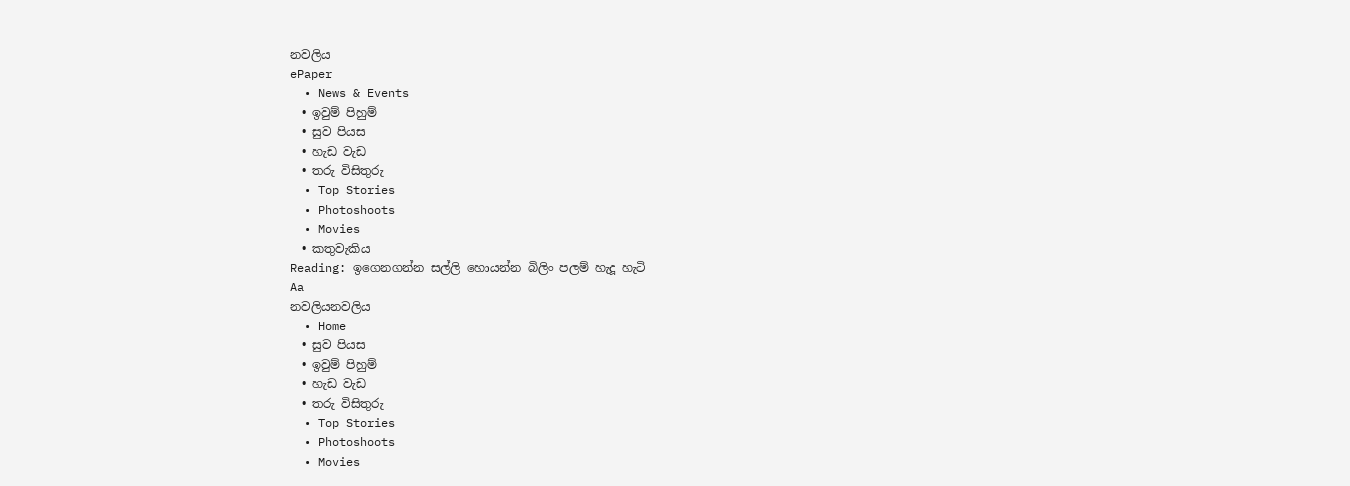නවලිය
ePaper
  • News & Events
  • ඉවුම් පිහුම්
  • සුව පියස
  • හැඩ වැඩ
  • තරු විසිතුරු
  • Top Stories
  • Photoshoots
  • Movies
  • කතුවැකිය
Reading: ඉගෙනගන්න සල්ලි හොයන්න බිලිං පලම් හැදූ හැටි
Aa
නවලියනවලිය
  • Home
  • සුව පියස
  • ඉවුම් පිහුම්
  • හැඩ වැඩ
  • තරු විසිතුරු
  • Top Stories
  • Photoshoots
  • Movies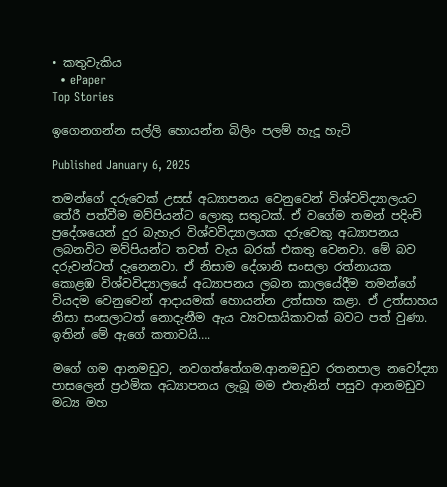• කතුවැකිය
  • ePaper
Top Stories

ඉගෙනගන්න සල්ලි හොයන්න බිලිං පලම් හැදූ හැටි

Published January 6, 2025

තමන්ගේ දරුවෙක් උසස් අධ්‍යාපනය වෙනුවෙන් විශ්වවිද්‍යාලයට තේරී පත්වීම මව්පියන්ට ලොකු සතුටක්. ඒ වගේම තමන් පදිංචි ප්‍රදේශයෙන් දුර බැහැර විශ්වවිද්‍යාලයක දරුවෙකු අධ්‍යාපනය ලබනවිට මව්පියන්ට තවත් වැය බරක් එකතු වෙනවා. මේ බව දරුවන්ටත් දැනෙනවා. ඒ නිසාම දේශානි සංසලා රත්නායක කොළඹ විශ්වවිද්‍යාලයේ අධ්‍යාපනය ලබන කාලයේදීම තමන්ගේ වියදම වෙනුවෙන් ආදායමක් හොයන්න උත්සාහ කළා. ඒ උත්සාහය නිසා සංසලාටත් නොදැනීම ඇය ව්‍යවසායිකාවක් බවට පත් වුණා. ඉතින් මේ ඇගේ කතාවයි….

මගේ ගම ආනමඩුව, නවගත්තේගම.ආනමඩුව රතනපාල නවෝද්‍යා පාසලෙන් ප්‍රථමික අධ්‍යාපනය ලැබූ මම එතැනින් පසුව ආනමඩුව මධ්‍ය මහ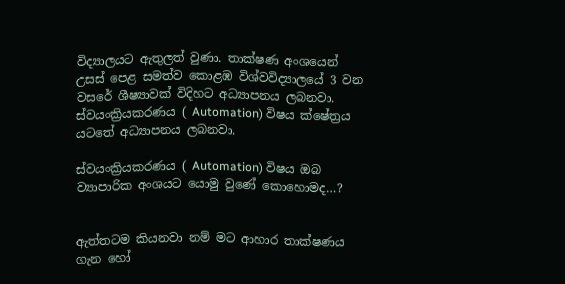විද්‍යාලයට ඇතුලත් වුණා. තාක්ෂණ අංශයෙන් උසස් පෙළ සමත්ව කොළඹ විශ්වවිද්‍යාලයේ 3 වන වසරේ ශීෂ්‍යාවක් විදිහට අධ්‍යාපනය ලබනවා. ස්වයංක්‍රියකරණය ( Automation) විෂය ක්ෂේත්‍රය යටතේ අධ්‍යාපනය ලබනවා.

ස්වයංක්‍රියකරණය ( Automation) විෂය ඔබ ව්‍යාපාරික අංශයට යොමු වුණේ කොහොමද…?


ඇත්තටම කියනවා නම් මට ආහාර තාක්ෂණය ගැන හෝ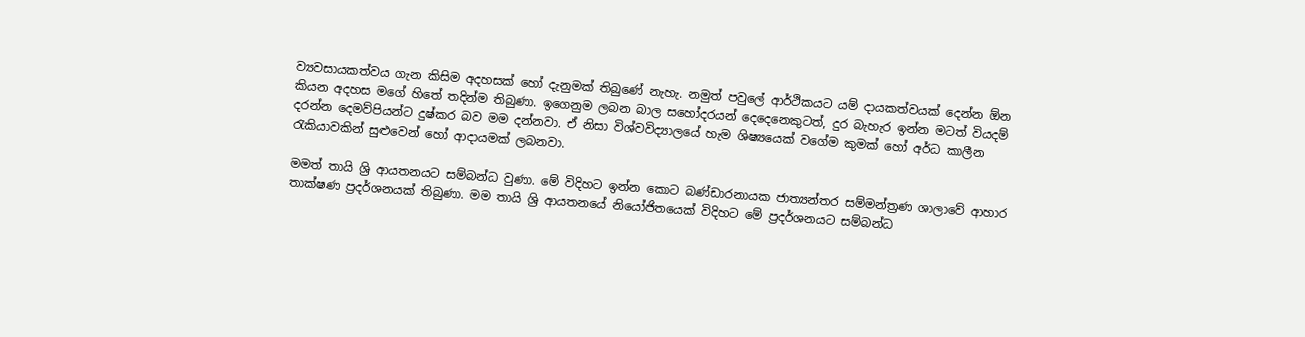ව්‍යවසායකත්වය ගැන කිසිම අදහසක් හෝ දැනුමක් තිබුණේ නැහැ. නමුත් පවුලේ ආර්ථිකයට යම් දායකත්වයක් දෙන්න ඕන කියන අදහස මගේ හිතේ තදින්ම තිබුණා. ඉගෙනුම ලබන බාල සහෝදරයන් දෙදෙනෙකුටත්, දුර බැහැර ඉන්න මටත් වියදම් දරන්න දෙමව්පියන්ට දුෂ්කර බව මම දන්නවා. ඒ නිසා විශ්වවිද්‍යාලයේ හැම ශිෂ්‍යයෙක් වගේම කුමක් හෝ අර්ධ කාලීන රැකියාවකින් සුළුවෙන් හෝ ආදායමක් ලබනවා.

මමත් තායි ශ්‍රි ආයතනයට සම්බන්ධ වුණා. මේ විදිහට ඉන්න කොට බණ්ඩාරනායක ජාත්‍යන්තර සම්මන්ත්‍රණ ශාලාවේ ආහාර තාක්ෂණ ප්‍රදර්ශනයක් තිබුණා. මම තායි ශ්‍රි ආයතනයේ නියෝජිතයෙක් විදිහට මේ ප්‍රදර්ශනයට සම්බන්ධ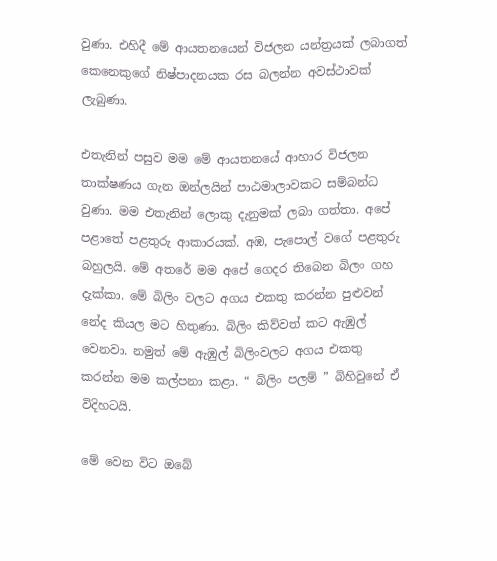වුණා. එහිදී මේ ආයතනයෙන් විජලන යන්ත්‍රයක් ලබාගත් කෙනෙකුගේ නිෂ්පාදනයක රස බලන්න අවස්ථාවක් ලැබුණා.

එතැනින් පසුව මම මේ ආයතනයේ ආහාර විජලන තාක්ෂණය ගැන ඔන්ලයින් පාඨමාලාවකට සම්බන්ධ වුණා. මම එතැනින් ලොකු දැනුමක් ලබා ගත්තා. අපේ පළාතේ පළතුරු ආකාරයක්. අඹ, පැපොල් වගේ පළතුරු බහුලයි. මේ අතරේ මම අපේ ගෙදර තිබෙන බිලං ගහ දැක්කා. මේ බිලිං වලට අගය එකතු කරන්න පුළුවන් නේද කියල මට හිතුණා. බිලිං කිව්වත් කට ඇඹුල් වෙනවා. නමුත් මේ ඇඹුල් බිලිංවලට අගය එකතු කරන්න මම කල්පනා කළා. “ බිලිං පලම් ” බිහිවුනේ ඒ විදිහටයි.

මේ වෙන විට ඔබේ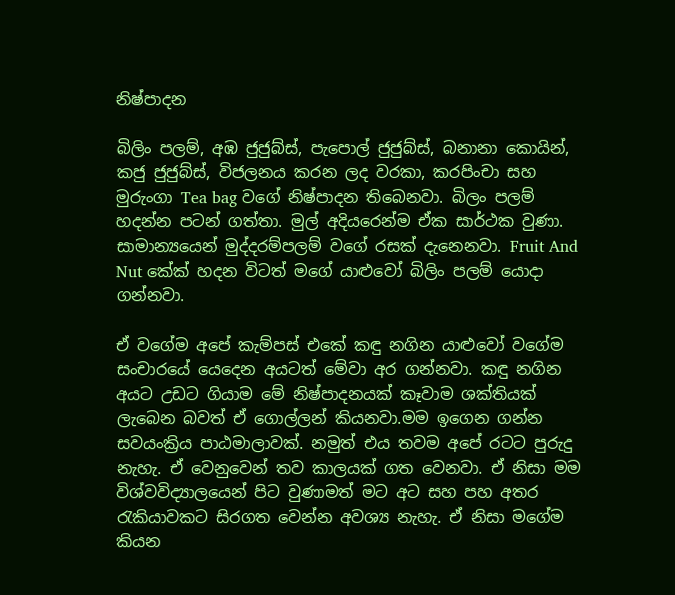නිෂ්පාදන

බිලිං පලම්, අඹ ජුජුබ්ස්, පැපොල් ජුජුබ්ස්, බනානා කොයින්, කජු ජුජුබ්ස්, විජලනය කරන ලද වරකා, කරපිංචා සහ මුරුංගා Tea bag වගේ නිෂ්පාදන තිබෙනවා. බිලං පලම් හදන්න පටන් ගත්තා. මුල් අදියරෙන්ම ඒක සාර්ථක වුණා. සාමාන්‍යයෙන් මුද්දරම්පලම් වගේ රසක් දැනෙනවා. Fruit And Nut කේක් හදන විටත් මගේ යාළුවෝ බිලිං පලම් යොදා ගන්නවා.

ඒ වගේම අපේ කැම්පස් එකේ කඳු නගින යාළුවෝ වගේම සංචාරයේ යෙදෙන අයටත් මේවා අර ගන්නවා. කඳු නගින අයට උඩට ගියාම මේ නිෂ්පාදනයක් කෑවාම ශක්තියක් ලැබෙන බවත් ඒ ගොල්ලන් කියනවා.මම ඉගෙන ගන්න සවයංක්‍රිය පාඨමාලාවක්. නමුත් එය තවම අපේ රටට පුරුදු නැහැ. ඒ වෙනුවෙන් තව කාලයක් ගත වෙනවා. ඒ නිසා මම විශ්වවිද්‍යාලයෙන් පිට වුණාමත් මට අට සහ පහ අතර රැකියාවකට සිරගත වෙන්න අවශ්‍ය නැහැ. ඒ නිසා මගේම කියන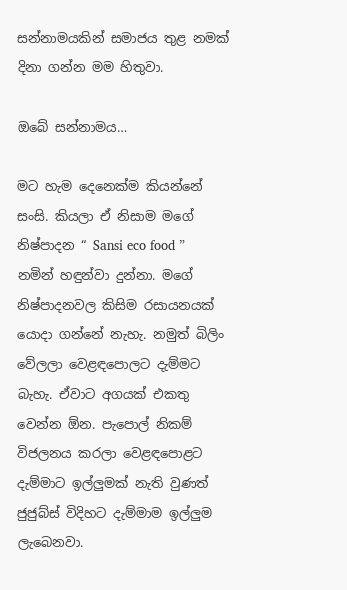සන්නාමයකින් සමාජය තුළ නමක් දිනා ගන්න මම හිතුවා.

ඔබේ සන්නාමය…

මට හැම දෙනෙක්ම කියන්නේ සංසි. කියලා ඒ නිසාම මගේ නිෂ්පාදන “ Sansi eco food ” නමින් හඳුන්වා දුන්නා. මගේ නිෂ්පාදනවල කිසිම රසායනයක් යොදා ගන්නේ නැහැ. නමුත් බිලිං වේලලා වෙළඳපොලට දැම්මට බැහැ. ඒවාට අගයක් එකතු වෙන්න ඕන. පැපොල් නිකම් විජලනය කරලා වෙළඳපොළට දැම්මාට ඉල්ලුමක් නැති වුණත් ජුජුබ්ස් විදිහට දැම්මාම ඉල්ලුම ලැබෙනවා.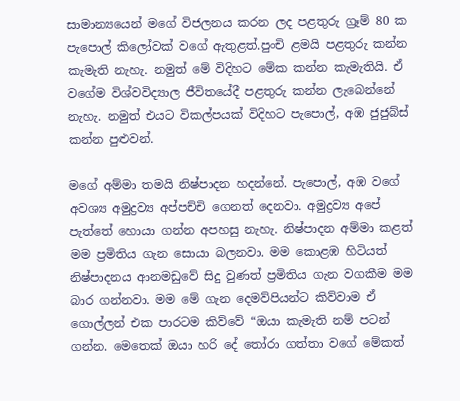සාමාන්‍යයෙන් මගේ විජලනය කරන ලද පළතුරු ග්‍රෑම් 80 ක පැපොල් කිලෝවක් වගේ ඇතුළත්.පුංචි ළමයි පළතුරු කන්න කැමැති නැහැ. නමුත් මේ විදිහට මේක කන්න කැමැතියි. ඒ වගේම විශ්වවිද්‍යාල ජීවිතයේදී පළතුරු කන්න ලැබෙන්නේ නැහැ. නමුත් එයට විකල්පයක් විදිහට පැපොල්, අඹ ජුජුබ්ස් කන්න පුළුවන්.

මගේ අම්මා තමයි නිෂ්පාදන හදන්නේ. පැපොල්, අඹ වගේ අවශ්‍ය අමුද්‍රව්‍ය අප්පච්චි ගෙනත් දෙනවා. අමුද්‍රව්‍ය අපේ පැත්තේ හොයා ගන්න අපහසු නැහැ. නිෂ්පාදන අම්මා කළත් මම ප්‍රමිතිය ගැන සොයා බලනවා. මම කොළඹ හිටියත් නිෂ්පාදනය ආනමඩුවේ සිදු වුණත් ප්‍රමිතිය ගැන වගකීම මම බාර ගන්නවා. මම මේ ගැන දෙමව්පියන්ට කිව්වාම ඒ ගොල්ලන් එක පාරටම කිව්වේ “ඔයා කැමැති නම් පටන් ගන්න. මෙතෙක් ඔයා හරි දේ තෝරා ගත්තා වගේ මේකත්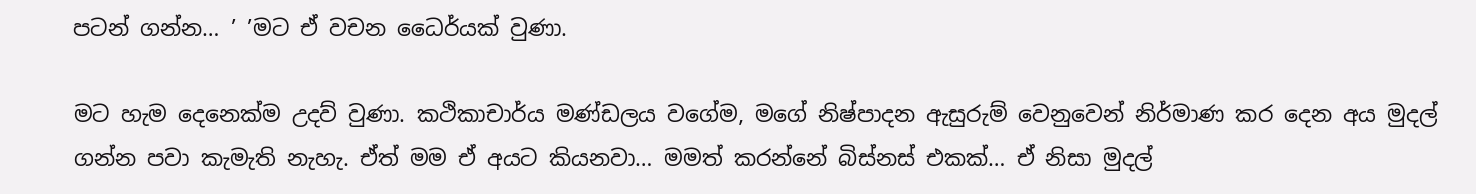පටන් ගන්න… ’ ’මට ඒ වචන ධෛර්යක් වුණා.

මට හැම දෙනෙක්ම උදව් වුණා. කථිකාචාර්ය මණ්ඩලය වගේම, මගේ නිෂ්පාදන ඇසුරුම් වෙනුවෙන් නිර්මාණ කර දෙන අය මුදල් ගන්න පවා කැමැති නැහැ. ඒත් මම ඒ අයට කියනවා… මමත් කරන්නේ බිස්නස් එකක්… ඒ නිසා මුදල්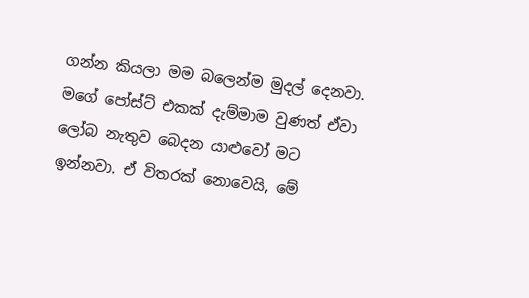ගන්න කියලා මම බලෙන්ම මුදල් දෙනවා. මගේ පෝස්ට් එකක් දැම්මාම වුණත් ඒවා ලෝබ නැතුව බෙදන යාළුවෝ මට ඉන්නවා. ඒ විතරක් නොවෙයි, මේ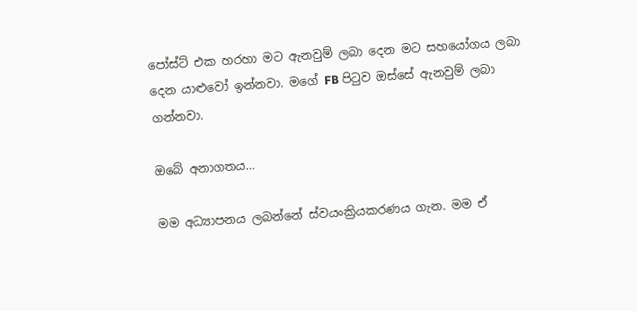පෝස්ට් එක හරහා මට ඇනවුම් ලබා දෙන මට සහයෝගය ලබා දෙන යාළුවෝ ඉන්නවා. මගේ FB පිටුව ඔස්සේ ඇනවුම් ලබා ගන්නවා.

ඔබේ අනාගතය…

මම අධ්‍යාපනය ලබන්නේ ස්වයංක්‍රියකරණය ගැන. මම ඒ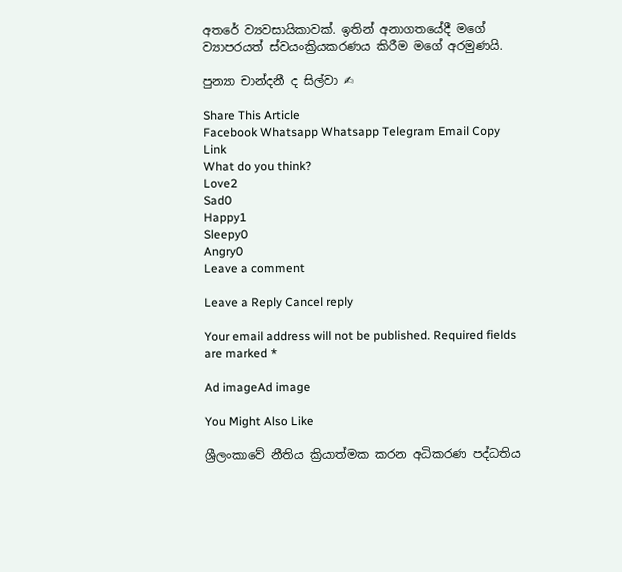අතරේ ව්‍යවසායිකාවක්. ඉතින් අනාගතයේදී මගේ ව්‍යාපරයත් ස්වයංක්‍රියකරණය කිරීම මගේ අරමුණයි.

පුන්‍යා චාන්දනී ද සිල්වා ✍

Share This Article
Facebook Whatsapp Whatsapp Telegram Email Copy Link
What do you think?
Love2
Sad0
Happy1
Sleepy0
Angry0
Leave a comment

Leave a Reply Cancel reply

Your email address will not be published. Required fields are marked *

Ad imageAd image

You Might Also Like

ශ්‍රීලංකාවේ නීතිය ක්‍රියාත්මක කරන අධිකරණ පද්ධතිය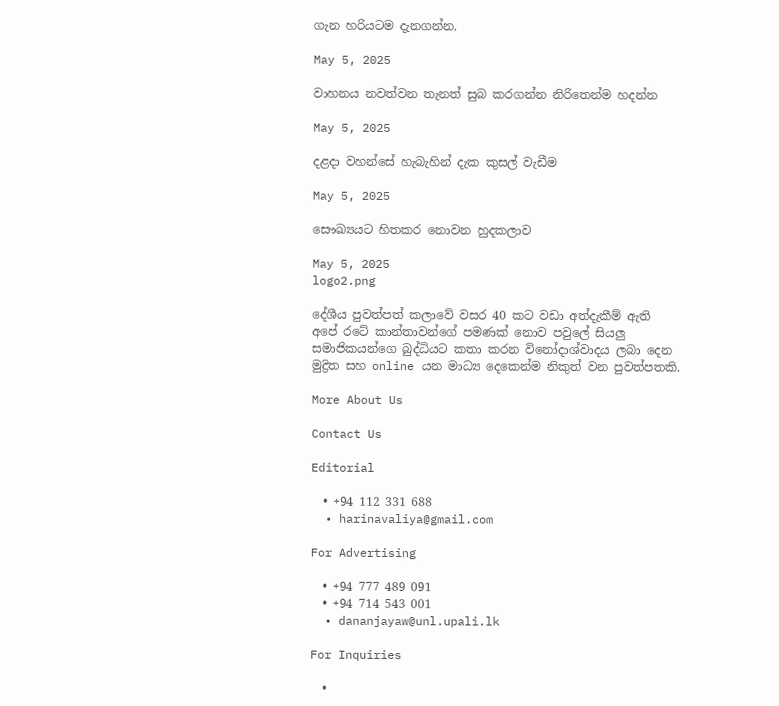ගැන හරියටම දැනගන්න.

May 5, 2025

වාහනය නවත්වන තැනත් සුබ කරගන්න නිරිතෙන්ම හදන්න

May 5, 2025

දළදා වහන්සේ හැබැහින් දැක කුසල් වැඩීම

May 5, 2025

සෞඛ්‍යයට හිතකර නොවන හුදකලාව

May 5, 2025
logo2.png

දේශීය පුවත්පත් කලාවේ වසර 40 කට වඩා අත්දැකීම් ඇති අපේ රටේ කාන්තාවන්ගේ පමණක් නොව පවුලේ සියලු සමාජිකයන්ගෙ බුද්ධියට කතා කරන විනෝදාශ්වාදය ලබා දෙන මුද්‍රිත සහ online යන මාධ්‍ය දෙකෙන්ම නිකුත් වන පුවත්පතකි.

More About Us

Contact Us

Editorial

  • +94 112 331 688
  • harinavaliya@gmail.com

For Advertising

  • +94 777 489 091
  • +94 714 543 001
  • dananjayaw@unl.upali.lk

For Inquiries

  •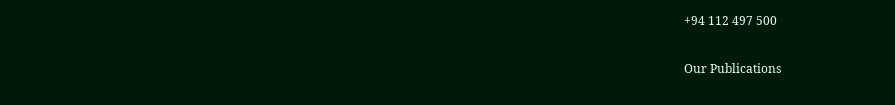+94 112 497 500

Our Publications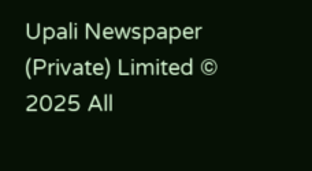Upali Newspaper (Private) Limited © 2025 All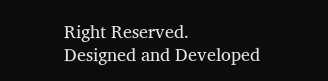Right Reserved.
Designed and Developed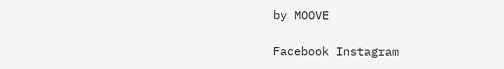by MOOVE

Facebook Instagram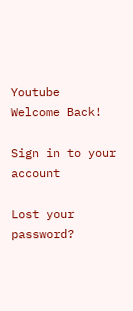Youtube
Welcome Back!

Sign in to your account

Lost your password?